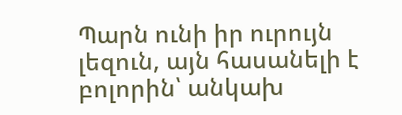Պարն ունի իր ուրույն լեզուն, այն հասանելի է բոլորին՝ անկախ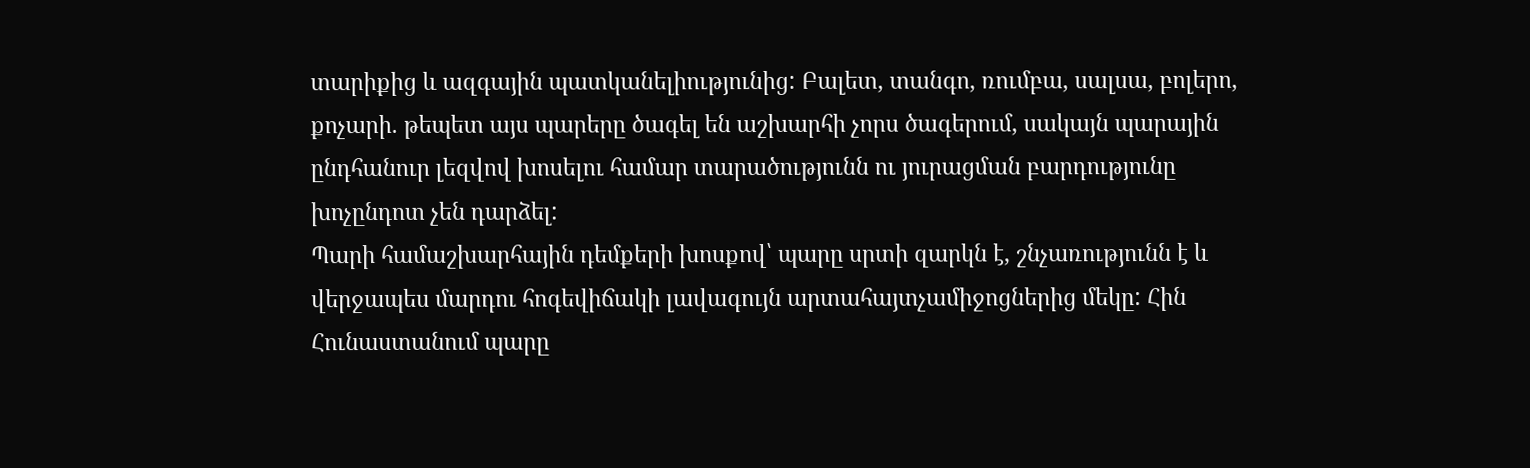տարիքից և ազգային պատկանելիությունից: Բալետ, տանգո, ռումբա, սալսա, բոլերո, քոչարի. թեպետ այս պարերը ծագել են աշխարհի չորս ծագերում, սակայն պարային ընդհանուր լեզվով խոսելու համար տարածությունն ու յուրացման բարդությունը խոչընդոտ չեն դարձել:
Պարի համաշխարհային դեմքերի խոսքով՝ պարը սրտի զարկն է, շնչառությունն է և վերջապես մարդու հոգեվիճակի լավագույն արտահայտչամիջոցներից մեկը: Հին Հունաստանում պարը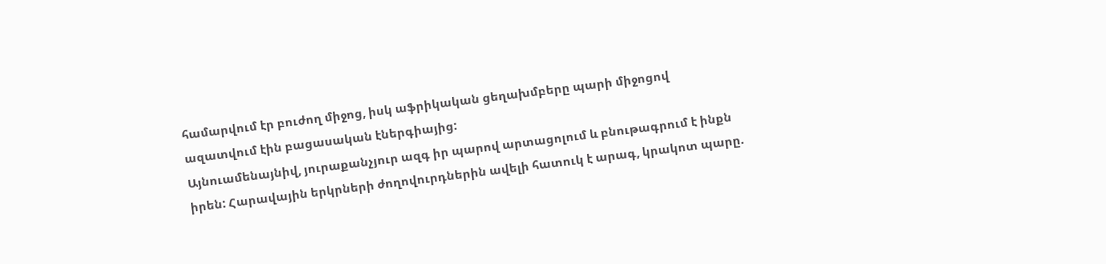համարվում էր բուժող միջոց, իսկ աֆրիկական ցեղախմբերը պարի միջոցով ազատվում էին բացասական էներգիայից:
Այնուամենայնիվ, յուրաքանչյուր ազգ իր պարով արտացոլում և բնութագրում է ինքն իրեն: Հարավային երկրների ժողովուրդներին ավելի հատուկ է արագ, կրակոտ պարը.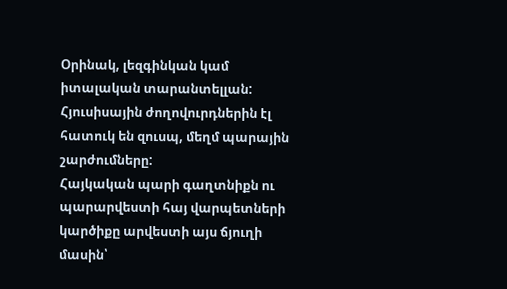Օրինակ, լեզգինկան կամ իտալական տարանտելլան: Հյուսիսային ժողովուրդներին էլ հատուկ են զուսպ, մեղմ պարային շարժումները:
Հայկական պարի գաղտնիքն ու պարարվեստի հայ վարպետների կարծիքը արվեստի այս ճյուղի մասին՝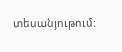տեսանյութում: